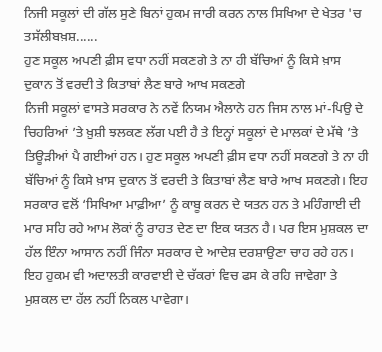ਨਿਜੀ ਸਕੂਲਾਂ ਦੀ ਗੱਲ ਸੁਣੇ ਬਿਨਾਂ ਹੁਕਮ ਜਾਰੀ ਕਰਨ ਨਾਲ ਸਿਖਿਆ ਦੇ ਖੇਤਰ 'ਚ ਤਸੱਲੀਬਖ਼ਸ਼......
ਹੁਣ ਸਕੂਲ ਅਪਣੀ ਫ਼ੀਸ ਵਧਾ ਨਹੀਂ ਸਕਣਗੇ ਤੇ ਨਾ ਹੀ ਬੱਚਿਆਂ ਨੂੰ ਕਿਸੇ ਖ਼ਾਸ ਦੁਕਾਨ ਤੋਂ ਵਰਦੀ ਤੇ ਕਿਤਾਬਾਂ ਲੈਣ ਬਾਰੇ ਆਖ ਸਕਣਗੇ
ਨਿਜੀ ਸਕੂਲਾਂ ਵਾਸਤੇ ਸਰਕਾਰ ਨੇ ਨਵੇਂ ਨਿਯਮ ਐਲਾਨੇ ਹਨ ਜਿਸ ਨਾਲ ਮਾਂ-ਪਿਉ ਦੇ ਚਿਹਰਿਆਂ ’ਤੇ ਖ਼ੁਸ਼ੀ ਝਲਕਣ ਲੱਗ ਪਈ ਹੈ ਤੇ ਇਨ੍ਹਾਂ ਸਕੂਲਾਂ ਦੇ ਮਾਲਕਾਂ ਦੇ ਮੱਥੇ ’ਤੇ ਤਿਊੜੀਆਂ ਪੈ ਗਈਆਂ ਹਨ। ਹੁਣ ਸਕੂਲ ਅਪਣੀ ਫ਼ੀਸ ਵਧਾ ਨਹੀਂ ਸਕਣਗੇ ਤੇ ਨਾ ਹੀ ਬੱਚਿਆਂ ਨੂੰ ਕਿਸੇ ਖ਼ਾਸ ਦੁਕਾਨ ਤੋਂ ਵਰਦੀ ਤੇ ਕਿਤਾਬਾਂ ਲੈਣ ਬਾਰੇ ਆਖ ਸਕਣਗੇ। ਇਹ ਸਰਕਾਰ ਵਲੋਂ ‘ਸਿਖਿਆ ਮਾਫ਼ੀਆ’ ਨੂੰ ਕਾਬੂ ਕਰਨ ਦੇ ਯਤਨ ਹਨ ਤੇ ਮਹਿੰਗਾਈ ਦੀ ਮਾਰ ਸਹਿ ਰਹੇ ਆਮ ਲੋਕਾਂ ਨੂੰ ਰਾਹਤ ਦੇਣ ਦਾ ਇਕ ਯਤਨ ਹੈ। ਪਰ ਇਸ ਮੁਸ਼ਕਲ ਦਾ ਹੱਲ ਇੰਨਾ ਆਸਾਨ ਨਹੀਂ ਜਿੰਨਾ ਸਰਕਾਰ ਦੇ ਆਦੇਸ਼ ਦਰਸ਼ਾਉਣਾ ਚਾਹ ਰਹੇ ਹਨ। ਇਹ ਹੁਕਮ ਵੀ ਅਦਾਲਤੀ ਕਾਰਵਾਈ ਦੇ ਚੱਕਰਾਂ ਵਿਚ ਫਸ ਕੇ ਰਹਿ ਜਾਵੇਗਾ ਤੇ ਮੁਸ਼ਕਲ ਦਾ ਹੱਲ ਨਹੀਂ ਨਿਕਲ ਪਾਵੇਗਾ।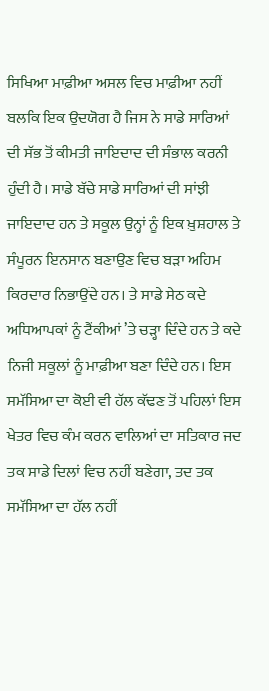ਸਿਖਿਆ ਮਾਫ਼ੀਆ ਅਸਲ ਵਿਚ ਮਾਫ਼ੀਆ ਨਹੀਂ ਬਲਕਿ ਇਕ ਉਦਯੋਗ ਹੈ ਜਿਸ ਨੇ ਸਾਡੇ ਸਾਰਿਆਂ ਦੀ ਸੱਭ ਤੋਂ ਕੀਮਤੀ ਜਾਇਦਾਦ ਦੀ ਸੰਭਾਲ ਕਰਨੀ ਹੁੰਦੀ ਹੈ। ਸਾਡੇ ਬੱਚੇ ਸਾਡੇ ਸਾਰਿਆਂ ਦੀ ਸਾਂਝੀ ਜਾਇਦਾਦ ਹਨ ਤੇ ਸਕੂਲ ਉਨ੍ਹਾਂ ਨੂੰ ਇਕ ਖ਼ੁਸ਼ਹਾਲ ਤੇ ਸੰਪੂਰਨ ਇਨਸਾਨ ਬਣਾਉਣ ਵਿਚ ਬੜਾ ਅਹਿਮ ਕਿਰਦਾਰ ਨਿਭਾਉਂਦੇ ਹਨ। ਤੇ ਸਾਡੇ ਸੇਠ ਕਦੇ ਅਧਿਆਪਕਾਂ ਨੂੰ ਟੈਂਕੀਆਂ ’ਤੇ ਚੜ੍ਹਾ ਦਿੰਦੇ ਹਨ ਤੇ ਕਦੇ ਨਿਜੀ ਸਕੂਲਾਂ ਨੂੰ ਮਾਫ਼ੀਆ ਬਣਾ ਦਿੰਦੇ ਹਨ। ਇਸ ਸਮੱਸਿਆ ਦਾ ਕੋਈ ਵੀ ਹੱਲ ਕੱਢਣ ਤੋਂ ਪਹਿਲਾਂ ਇਸ ਖੇਤਰ ਵਿਚ ਕੰਮ ਕਰਨ ਵਾਲਿਆਂ ਦਾ ਸਤਿਕਾਰ ਜਦ ਤਕ ਸਾਡੇ ਦਿਲਾਂ ਵਿਚ ਨਹੀਂ ਬਣੇਗਾ, ਤਦ ਤਕ ਸਮੱਸਿਆ ਦਾ ਹੱਲ ਨਹੀਂ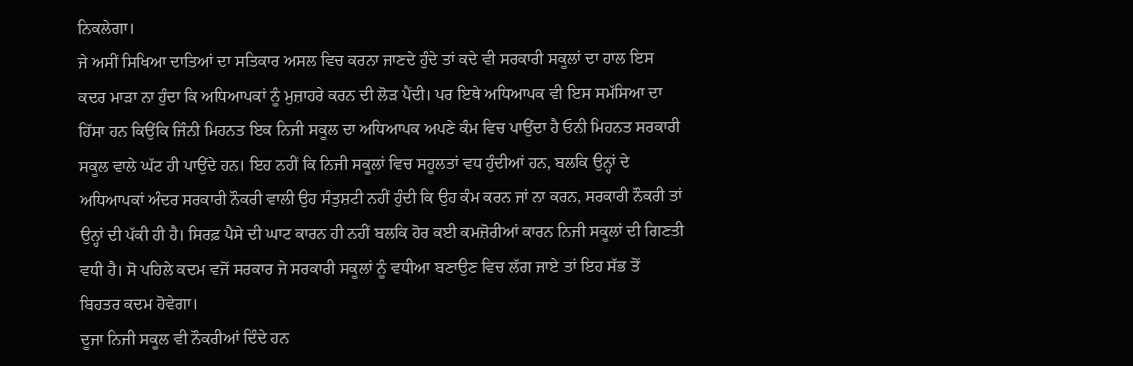ਨਿਕਲੇਗਾ।
ਜੇ ਅਸੀਂ ਸਿਖਿਆ ਦਾਤਿਆਂ ਦਾ ਸਤਿਕਾਰ ਅਸਲ ਵਿਚ ਕਰਨਾ ਜਾਣਦੇ ਹੁੰਦੇ ਤਾਂ ਕਦੇ ਵੀ ਸਰਕਾਰੀ ਸਕੂਲਾਂ ਦਾ ਹਾਲ ਇਸ ਕਦਰ ਮਾੜਾ ਨਾ ਹੁੰਦਾ ਕਿ ਅਧਿਆਪਕਾਂ ਨੂੰ ਮੁਜ਼ਾਹਰੇ ਕਰਨ ਦੀ ਲੋੜ ਪੈਂਦੀ। ਪਰ ਇਥੇ ਅਧਿਆਪਕ ਵੀ ਇਸ ਸਮੱਸਿਆ ਦਾ ਹਿੱਸਾ ਹਨ ਕਿਉਂਕਿ ਜਿੰਨੀ ਮਿਹਨਤ ਇਕ ਨਿਜੀ ਸਕੂਲ ਦਾ ਅਧਿਆਪਕ ਅਪਣੇ ਕੰਮ ਵਿਚ ਪਾਉਂਦਾ ਹੈ ਓਨੀ ਮਿਹਨਤ ਸਰਕਾਰੀ ਸਕੂਲ ਵਾਲੇ ਘੱਟ ਹੀ ਪਾਉਂਦੇ ਹਨ। ਇਹ ਨਹੀਂ ਕਿ ਨਿਜੀ ਸਕੂਲਾਂ ਵਿਚ ਸਹੂਲਤਾਂ ਵਧ ਹੁੰਦੀਆਂ ਹਨ, ਬਲਕਿ ਉਨ੍ਹਾਂ ਦੇ ਅਧਿਆਪਕਾਂ ਅੰਦਰ ਸਰਕਾਰੀ ਨੌਕਰੀ ਵਾਲੀ ਉਹ ਸੰਤੁਸ਼ਟੀ ਨਹੀਂ ਹੁੰਦੀ ਕਿ ਉਹ ਕੰਮ ਕਰਨ ਜਾਂ ਨਾ ਕਰਨ, ਸਰਕਾਰੀ ਨੌਕਰੀ ਤਾਂ ਉਨ੍ਹਾਂ ਦੀ ਪੱਕੀ ਹੀ ਹੈ। ਸਿਰਫ਼ ਪੈਸੇ ਦੀ ਘਾਟ ਕਾਰਨ ਹੀ ਨਹੀਂ ਬਲਕਿ ਹੋਰ ਕਈ ਕਮਜ਼ੋਰੀਆਂ ਕਾਰਨ ਨਿਜੀ ਸਕੂਲਾਂ ਦੀ ਗਿਣਤੀ ਵਧੀ ਹੈ। ਸੋ ਪਹਿਲੇ ਕਦਮ ਵਜੋਂ ਸਰਕਾਰ ਜੇ ਸਰਕਾਰੀ ਸਕੂਲਾਂ ਨੂੰ ਵਧੀਆ ਬਣਾਉਣ ਵਿਚ ਲੱਗ ਜਾਏ ਤਾਂ ਇਹ ਸੱਭ ਤੋਂ ਬਿਹਤਰ ਕਦਮ ਹੋਵੇਗਾ।
ਦੂਜਾ ਨਿਜੀ ਸਕੂਲ ਵੀ ਨੌਕਰੀਆਂ ਦਿੰਦੇ ਹਨ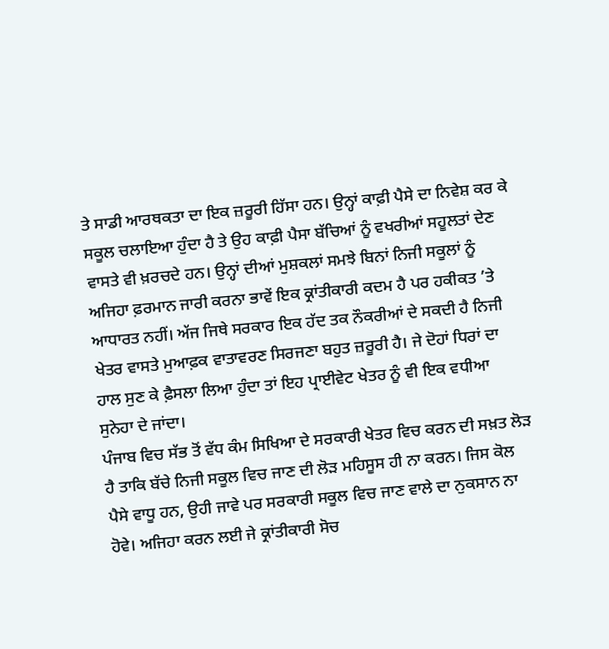ਤੇ ਸਾਡੀ ਆਰਥਕਤਾ ਦਾ ਇਕ ਜ਼ਰੂਰੀ ਹਿੱਸਾ ਹਨ। ਉਨ੍ਹਾਂ ਕਾਫ਼ੀ ਪੈਸੇ ਦਾ ਨਿਵੇਸ਼ ਕਰ ਕੇ ਸਕੂਲ ਚਲਾਇਆ ਹੁੰਦਾ ਹੈ ਤੇ ਉਹ ਕਾਫ਼ੀ ਪੈਸਾ ਬੱਚਿਆਂ ਨੂੰ ਵਖਰੀਆਂ ਸਹੂਲਤਾਂ ਦੇਣ ਵਾਸਤੇ ਵੀ ਖ਼ਰਚਦੇ ਹਨ। ਉਨ੍ਹਾਂ ਦੀਆਂ ਮੁਸ਼ਕਲਾਂ ਸਮਝੇ ਬਿਨਾਂ ਨਿਜੀ ਸਕੂਲਾਂ ਨੂੰ ਅਜਿਹਾ ਫ਼ਰਮਾਨ ਜਾਰੀ ਕਰਨਾ ਭਾਵੇਂ ਇਕ ਕ੍ਰਾਂਤੀਕਾਰੀ ਕਦਮ ਹੈ ਪਰ ਹਕੀਕਤ ’ਤੇ ਆਧਾਰਤ ਨਹੀਂ। ਅੱਜ ਜਿਥੇ ਸਰਕਾਰ ਇਕ ਹੱਦ ਤਕ ਨੌਕਰੀਆਂ ਦੇ ਸਕਦੀ ਹੈ ਨਿਜੀ ਖੇਤਰ ਵਾਸਤੇ ਮੁਆਫ਼ਕ ਵਾਤਾਵਰਣ ਸਿਰਜਣਾ ਬਹੁਤ ਜ਼ਰੂਰੀ ਹੈ। ਜੇ ਦੋਹਾਂ ਧਿਰਾਂ ਦਾ ਹਾਲ ਸੁਣ ਕੇ ਫ਼ੈਸਲਾ ਲਿਆ ਹੁੰਦਾ ਤਾਂ ਇਹ ਪ੍ਰਾਈਵੇਟ ਖੇਤਰ ਨੂੰ ਵੀ ਇਕ ਵਧੀਆ ਸੁਨੇਹਾ ਦੇ ਜਾਂਦਾ।
ਪੰਜਾਬ ਵਿਚ ਸੱਭ ਤੋਂ ਵੱਧ ਕੰਮ ਸਿਖਿਆ ਦੇ ਸਰਕਾਰੀ ਖੇਤਰ ਵਿਚ ਕਰਨ ਦੀ ਸਖ਼ਤ ਲੋੜ ਹੈ ਤਾਕਿ ਬੱਚੇ ਨਿਜੀ ਸਕੂਲ ਵਿਚ ਜਾਣ ਦੀ ਲੋੜ ਮਹਿਸੂਸ ਹੀ ਨਾ ਕਰਨ। ਜਿਸ ਕੋਲ ਪੈਸੇ ਵਾਧੂ ਹਨ, ਉਹੀ ਜਾਵੇ ਪਰ ਸਰਕਾਰੀ ਸਕੂਲ ਵਿਚ ਜਾਣ ਵਾਲੇ ਦਾ ਨੁਕਸਾਨ ਨਾ ਹੋਵੇ। ਅਜਿਹਾ ਕਰਨ ਲਈ ਜੇ ਕ੍ਰਾਂਤੀਕਾਰੀ ਸੋਚ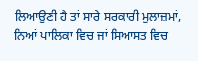ਲਿਆਉਣੀ ਹੈ ਤਾਂ ਸਾਰੇ ਸਰਕਾਰੀ ਮੁਲਾਜ਼ਮਾਂ, ਨਿਆਂ ਪਾਲਿਕਾ ਵਿਚ ਜਾਂ ਸਿਆਸਤ ਵਿਚ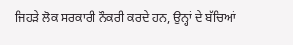ਜਿਹੜੇ ਲੋਕ ਸਰਕਾਰੀ ਨੌਕਰੀ ਕਰਦੇ ਹਨ, ਉਨ੍ਹਾਂ ਦੇ ਬੱਚਿਆਂ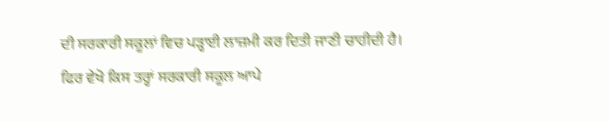ਦੀ ਸਰਕਾਰੀ ਸਕੂਲਾਂ ਵਿਚ ਪੜ੍ਹਾਈ ਲਾਜ਼ਮੀ ਕਰ ਦਿਤੀ ਜਾਣੀ ਚਾਹੀਦੀ ਹੈ। ਫਿਰ ਵੇਖੋ ਕਿਸ ਤਰ੍ਹਾਂ ਸਰਕਾਰੀ ਸਕੂਲ ਆਪੇ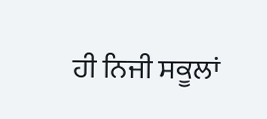ਹੀ ਨਿਜੀ ਸਕੂਲਾਂ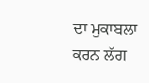ਦਾ ਮੁਕਾਬਲਾ ਕਰਨ ਲੱਗ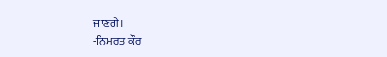ਜਾਣਗੇ।
-ਨਿਮਰਤ ਕੌਰ